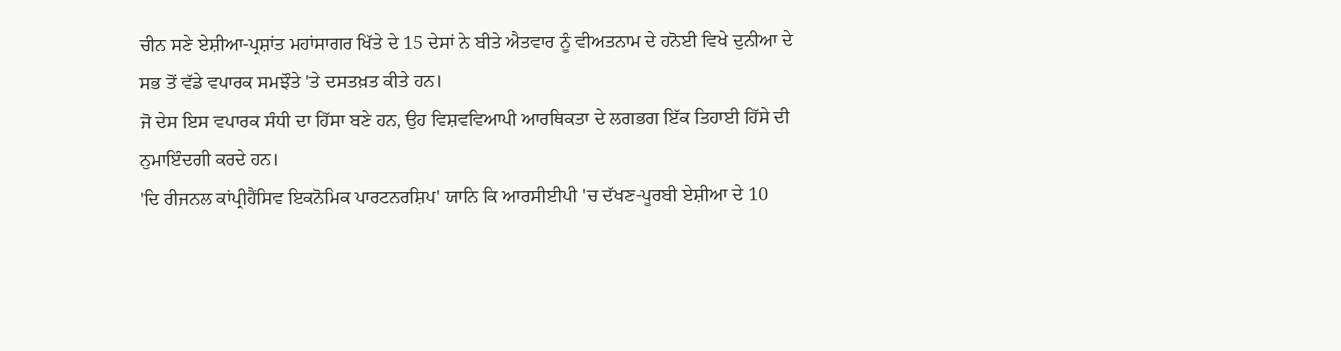ਚੀਨ ਸਣੇ ਏਸ਼ੀਆ-ਪ੍ਰਸ਼ਾਂਤ ਮਹਾਂਸਾਗਰ ਖਿੱਤੇ ਦੇ 15 ਦੇਸਾਂ ਨੇ ਬੀਤੇ ਐਤਵਾਰ ਨੂੰ ਵੀਅਤਨਾਮ ਦੇ ਹਨੋਈ ਵਿਖੇ ਦੁਨੀਆ ਦੇ ਸਭ ਤੋਂ ਵੱਡੇ ਵਪਾਰਕ ਸਮਝੌਤੇ 'ਤੇ ਦਸਤਖ਼ਤ ਕੀਤੇ ਹਨ।
ਜੋ ਦੇਸ ਇਸ ਵਪਾਰਕ ਸੰਧੀ ਦਾ ਹਿੱਸਾ ਬਣੇ ਹਨ, ਉਹ ਵਿਸ਼ਵਵਿਆਪੀ ਆਰਥਿਕਤਾ ਦੇ ਲਗਭਗ ਇੱਕ ਤਿਹਾਈ ਹਿੱਸੇ ਦੀ ਨੁਮਾਇੰਦਗੀ ਕਰਦੇ ਹਨ।
'ਦਿ ਰੀਜਨਲ ਕਾਂਪ੍ਰੀਹੈਂਸਿਵ ਇਕਨੋਮਿਕ ਪਾਰਟਨਰਸ਼ਿਪ' ਯਾਨਿ ਕਿ ਆਰਸੀਈਪੀ 'ਚ ਦੱਖਣ-ਪੂਰਬੀ ਏਸ਼ੀਆ ਦੇ 10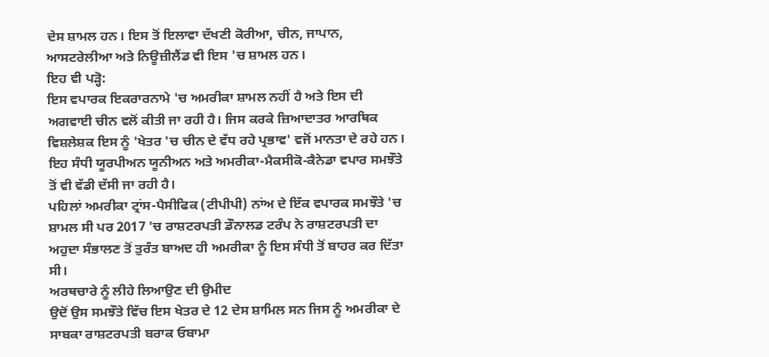ਦੇਸ ਸ਼ਾਮਲ ਹਨ। ਇਸ ਤੋਂ ਇਲਾਵਾ ਦੱਖਣੀ ਕੋਰੀਆ, ਚੀਨ, ਜਾਪਾਨ, ਆਸਟਰੇਲੀਆ ਅਤੇ ਨਿਊਜ਼ੀਲੈਂਡ ਵੀ ਇਸ 'ਚ ਸ਼ਾਮਲ ਹਨ।
ਇਹ ਵੀ ਪੜ੍ਹੋ:
ਇਸ ਵਪਾਰਕ ਇਕਰਾਰਨਾਮੇ 'ਚ ਅਮਰੀਕਾ ਸ਼ਾਮਲ ਨਹੀਂ ਹੈ ਅਤੇ ਇਸ ਦੀ ਅਗਵਾਈ ਚੀਨ ਵਲੋਂ ਕੀਤੀ ਜਾ ਰਹੀ ਹੈ। ਜਿਸ ਕਰਕੇ ਜ਼ਿਆਦਾਤਰ ਆਰਥਿਕ ਵਿਸ਼ਲੇਸ਼ਕ ਇਸ ਨੂੰ 'ਖੇਤਰ 'ਚ ਚੀਨ ਦੇ ਵੱਧ ਰਹੇ ਪ੍ਰਭਾਵ' ਵਜੋਂ ਮਾਨਤਾ ਦੇ ਰਹੇ ਹਨ।
ਇਹ ਸੰਧੀ ਯੂਰਪੀਅਨ ਯੂਨੀਅਨ ਅਤੇ ਅਮਰੀਕਾ-ਮੈਕਸੀਕੋ-ਕੈਨੇਡਾ ਵਪਾਰ ਸਮਝੌਤੇ ਤੋਂ ਵੀ ਵੱਡੀ ਦੱਸੀ ਜਾ ਰਹੀ ਹੈ।
ਪਹਿਲਾਂ ਅਮਰੀਕਾ ਟ੍ਰਾਂਸ-ਪੈਸੀਫਿਕ (ਟੀਪੀਪੀ) ਨਾਂਅ ਦੇ ਇੱਕ ਵਪਾਰਕ ਸਮਝੌਤੇ 'ਚ ਸ਼ਾਮਲ ਸੀ ਪਰ 2017 'ਚ ਰਾਸ਼ਟਰਪਤੀ ਡੌਨਾਲਡ ਟਰੰਪ ਨੇ ਰਾਸ਼ਟਰਪਤੀ ਦਾ ਅਹੁਦਾ ਸੰਭਾਲਣ ਤੋਂ ਤੁਰੰਤ ਬਾਅਦ ਹੀ ਅਮਰੀਕਾ ਨੂੰ ਇਸ ਸੰਧੀ ਤੋਂ ਬਾਹਰ ਕਰ ਦਿੱਤਾ ਸੀ।
ਅਰਥਚਾਰੇ ਨੂੰ ਲੀਹੇ ਲਿਆਉਣ ਦੀ ਉਮੀਦ
ਉਦੋਂ ਉਸ ਸਮਝੌਤੇ ਵਿੱਚ ਇਸ ਖੇਤਰ ਦੇ 12 ਦੇਸ ਸ਼ਾਮਿਲ ਸਨ ਜਿਸ ਨੂੰ ਅਮਰੀਕਾ ਦੇ ਸਾਬਕਾ ਰਾਸ਼ਟਰਪਤੀ ਬਰਾਕ ਓਬਾਮਾ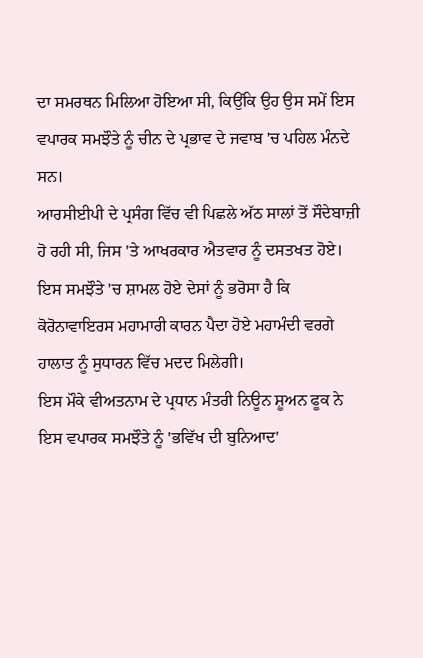ਦਾ ਸਮਰਥਨ ਮਿਲਿਆ ਹੋਇਆ ਸੀ, ਕਿਉਂਕਿ ਉਹ ਉਸ ਸਮੇਂ ਇਸ ਵਪਾਰਕ ਸਮਝੌਤੇ ਨੂੰ ਚੀਨ ਦੇ ਪ੍ਰਭਾਵ ਦੇ ਜਵਾਬ 'ਚ ਪਹਿਲ ਮੰਨਦੇ ਸਨ।
ਆਰਸੀਈਪੀ ਦੇ ਪ੍ਰਸੰਗ ਵਿੱਚ ਵੀ ਪਿਛਲੇ ਅੱਠ ਸਾਲਾਂ ਤੋਂ ਸੌਦੇਬਾਜ਼ੀ ਹੋ ਰਹੀ ਸੀ, ਜਿਸ 'ਤੇ ਆਖਰਕਾਰ ਐਤਵਾਰ ਨੂੰ ਦਸਤਖਤ ਹੋਏ।
ਇਸ ਸਮਝੌਤੇ 'ਚ ਸ਼ਾਮਲ ਹੋਏ ਦੇਸਾਂ ਨੂੰ ਭਰੋਸਾ ਹੈ ਕਿ ਕੋਰੋਨਾਵਾਇਰਸ ਮਹਾਮਾਰੀ ਕਾਰਨ ਪੈਦਾ ਹੋਏ ਮਹਾਮੰਦੀ ਵਰਗੇ ਹਾਲਾਤ ਨੂੰ ਸੁਧਾਰਨ ਵਿੱਚ ਮਦਦ ਮਿਲੇਗੀ।
ਇਸ ਮੌਕੇ ਵੀਅਤਨਾਮ ਦੇ ਪ੍ਰਧਾਨ ਮੰਤਰੀ ਨਿਊਨ ਸ਼ੂਅਨ ਫੂਕ ਨੇ ਇਸ ਵਪਾਰਕ ਸਮਝੌਤੇ ਨੂੰ 'ਭਵਿੱਖ ਦੀ ਬੁਨਿਆਦ'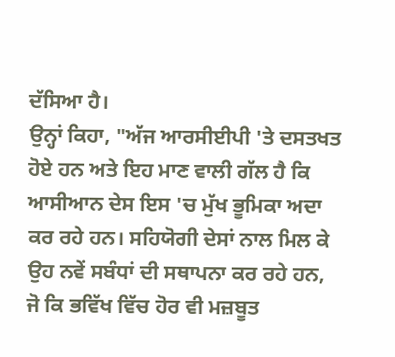ਦੱਸਿਆ ਹੈ।
ਉਨ੍ਹਾਂ ਕਿਹਾ, "ਅੱਜ ਆਰਸੀਈਪੀ 'ਤੇ ਦਸਤਖਤ ਹੋਏ ਹਨ ਅਤੇ ਇਹ ਮਾਣ ਵਾਲੀ ਗੱਲ ਹੈ ਕਿ ਆਸੀਆਨ ਦੇਸ ਇਸ 'ਚ ਮੁੱਖ ਭੂਮਿਕਾ ਅਦਾ ਕਰ ਰਹੇ ਹਨ। ਸਹਿਯੋਗੀ ਦੇਸਾਂ ਨਾਲ ਮਿਲ ਕੇ ਉਹ ਨਵੇਂ ਸਬੰਧਾਂ ਦੀ ਸਥਾਪਨਾ ਕਰ ਰਹੇ ਹਨ, ਜੋ ਕਿ ਭਵਿੱਖ ਵਿੱਚ ਹੋਰ ਵੀ ਮਜ਼ਬੂਤ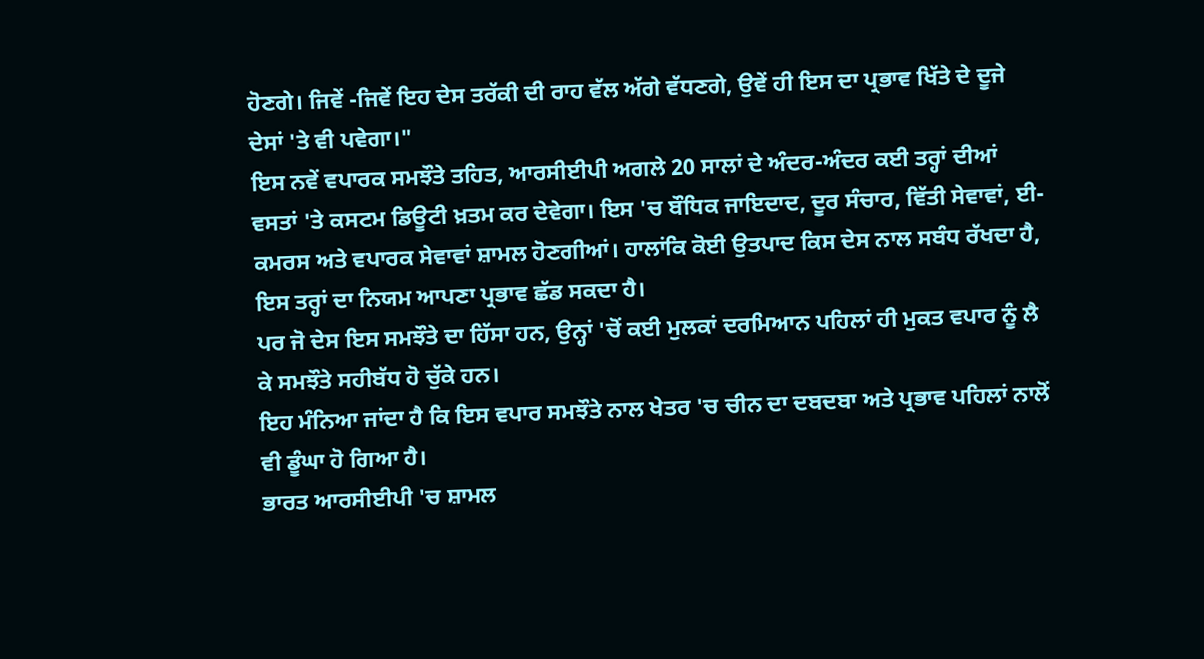ਹੋਣਗੇ। ਜਿਵੇਂ -ਜਿਵੇਂ ਇਹ ਦੇਸ ਤਰੱਕੀ ਦੀ ਰਾਹ ਵੱਲ ਅੱਗੇ ਵੱਧਣਗੇ, ਉਵੇਂ ਹੀ ਇਸ ਦਾ ਪ੍ਰਭਾਵ ਖਿੱਤੇ ਦੇ ਦੂਜੇ ਦੇਸਾਂ 'ਤੇ ਵੀ ਪਵੇਗਾ।"
ਇਸ ਨਵੇਂ ਵਪਾਰਕ ਸਮਝੌਤੇ ਤਹਿਤ, ਆਰਸੀਈਪੀ ਅਗਲੇ 20 ਸਾਲਾਂ ਦੇ ਅੰਦਰ-ਅੰਦਰ ਕਈ ਤਰ੍ਹਾਂ ਦੀਆਂ ਵਸਤਾਂ 'ਤੇ ਕਸਟਮ ਡਿਊਟੀ ਖ਼ਤਮ ਕਰ ਦੇਵੇਗਾ। ਇਸ 'ਚ ਬੌਧਿਕ ਜਾਇਦਾਦ, ਦੂਰ ਸੰਚਾਰ, ਵਿੱਤੀ ਸੇਵਾਵਾਂ, ਈ-ਕਮਰਸ ਅਤੇ ਵਪਾਰਕ ਸੇਵਾਵਾਂ ਸ਼ਾਮਲ ਹੋਣਗੀਆਂ। ਹਾਲਾਂਕਿ ਕੋਈ ਉਤਪਾਦ ਕਿਸ ਦੇਸ ਨਾਲ ਸਬੰਧ ਰੱਖਦਾ ਹੈ, ਇਸ ਤਰ੍ਹਾਂ ਦਾ ਨਿਯਮ ਆਪਣਾ ਪ੍ਰਭਾਵ ਛੱਡ ਸਕਦਾ ਹੈ।
ਪਰ ਜੋ ਦੇਸ ਇਸ ਸਮਝੌਤੇ ਦਾ ਹਿੱਸਾ ਹਨ, ਉਨ੍ਹਾਂ 'ਚੋਂ ਕਈ ਮੁਲਕਾਂ ਦਰਮਿਆਨ ਪਹਿਲਾਂ ਹੀ ਮੁਕਤ ਵਪਾਰ ਨੂੰ ਲੈ ਕੇ ਸਮਝੌਤੇ ਸਹੀਬੱਧ ਹੋ ਚੁੱਕੇ ਹਨ।
ਇਹ ਮੰਨਿਆ ਜਾਂਦਾ ਹੈ ਕਿ ਇਸ ਵਪਾਰ ਸਮਝੌਤੇ ਨਾਲ ਖੇਤਰ 'ਚ ਚੀਨ ਦਾ ਦਬਦਬਾ ਅਤੇ ਪ੍ਰਭਾਵ ਪਹਿਲਾਂ ਨਾਲੋਂ ਵੀ ਡੂੰਘਾ ਹੋ ਗਿਆ ਹੈ।
ਭਾਰਤ ਆਰਸੀਈਪੀ 'ਚ ਸ਼ਾਮਲ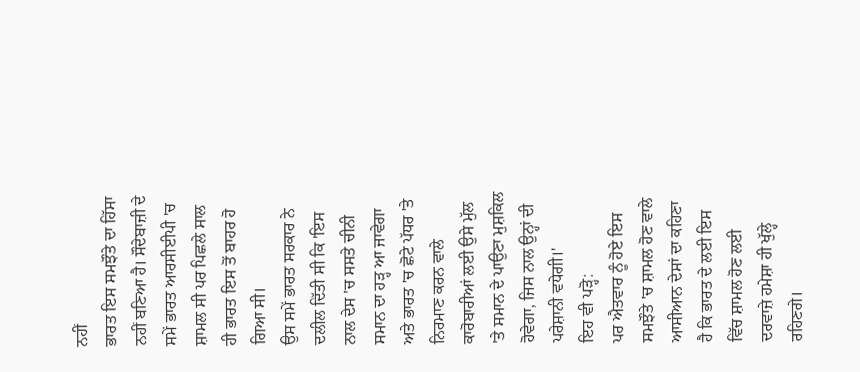ਨਹੀਂ
ਭਾਰਤ ਇਸ ਸਮਝੌਤੇ ਦਾ ਹਿੱਸਾ ਨਹੀਂ ਬਣਿਆ ਹੈ। ਸੌਦੇਬਾਜ਼ੀ ਦੇ ਸਮੇਂ ਭਾਰਤ ਆਰਸੀਈਪੀ 'ਚ ਸ਼ਾਮਲ ਸੀ ਪਰ ਪਿਛਲੇ ਸਾਲ ਹੀ ਭਾਰਤ ਇਸ ਤੋਂ ਬਾਹਰ ਹੋ ਗਿਆ ਸੀ।
ਉਸ ਸਮੇਂ ਭਾਰਤ ਸਰਕਾਰ ਨੇ ਦਲੀਲ ਦਿੱਤੀ ਸੀ ਕਿ 'ਇਸ ਨਾਲ ਦੇਸ 'ਚ ਸਸਤੇ ਚੀਨੀ ਸਮਾਨ ਦਾ ਹੜ੍ਹ ਆ ਜਾਵੇਗਾ ਅਤੇ ਭਾਰਤ 'ਚ ਛੋਟੇ ਪੱਧਰ 'ਤੇ ਨਿਰਮਾਣ ਕਰਨ ਵਾਲੇ ਕਾਰੋਬਾਰੀਆਂ ਲਈ ਉਸੇ ਮੁੱਲ 'ਤੇ ਸਮਾਨ ਦੇ ਪਾਉਣਾ ਮੁਸ਼ਕਿਲ ਹੋਵੇਗਾ, ਜਿਸ ਨਾਲ ਉਨ੍ਹਾਂ ਦੀ ਪਰੇਸ਼ਾਨੀ ਵਧੇਗੀ।'
ਇਹ ਵੀ ਪੜ੍ਹੋ:
ਪਰ ਐਤਵਾਰ ਨੂੰ ਹੋਏ ਇਸ ਸਮਝੌਤੇ 'ਚ ਸ਼ਾਮਲ ਹੋਣ ਵਾਲੇ ਆਸੀਆਨ ਦੇਸਾਂ ਦਾ ਕਹਿਣਾ ਹੈ ਕਿ ਭਾਰਤ ਦੇ ਲਈ ਇਸ ਵਿੱਚ ਸ਼ਾਮਲ ਹੋਣ ਲਈ ਦਰਵਾਜ਼ੇ ਹਮੇਸ਼ਾ ਹੀ ਖੁੱਲ੍ਹੇ ਰਹਿਣਗੇ।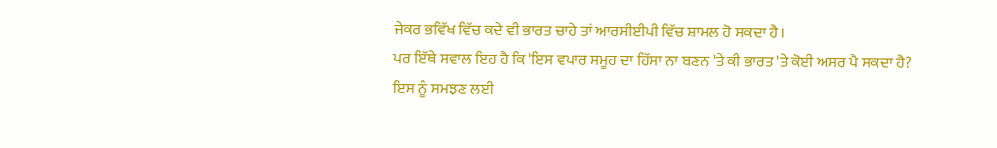ਜੇਕਰ ਭਵਿੱਖ ਵਿੱਚ ਕਦੇ ਵੀ ਭਾਰਤ ਚਾਹੇ ਤਾਂ ਆਰਸੀਈਪੀ ਵਿੱਚ ਸ਼ਾਮਲ ਹੋ ਸਕਦਾ ਹੈ।
ਪਰ ਇੱਥੇ ਸਵਾਲ ਇਹ ਹੈ ਕਿ 'ਇਸ ਵਪਾਰ ਸਮੂਹ ਦਾ ਹਿੱਸਾ ਨਾ ਬਣਨ 'ਤੇ ਕੀ ਭਾਰਤ 'ਤੇ ਕੋਈ ਅਸਰ ਪੈ ਸਕਦਾ ਹੈ?
ਇਸ ਨੂੰ ਸਮਝਣ ਲਈ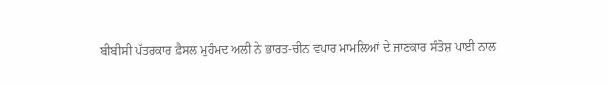ਬੀਬੀਸੀ ਪੱਤਰਕਾਰ ਫ਼ੈਸਲ ਮੁਹੰਮਦ ਅਲੀ ਨੇ ਭਾਰਤ-ਚੀਨ ਵਪਾਰ ਮਾਮਲਿਆਂ ਦੇ ਜਾਣਕਾਰ ਸੰਤੋਸ਼ ਪਾਈ ਨਾਲ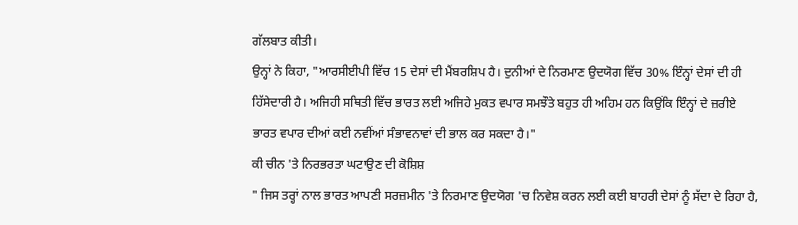ਗੱਲਬਾਤ ਕੀਤੀ।
ਉਨ੍ਹਾਂ ਨੇ ਕਿਹਾ, "ਆਰਸੀਈਪੀ ਵਿੱਚ 15 ਦੇਸਾਂ ਦੀ ਮੈਂਬਰਸ਼ਿਪ ਹੈ। ਦੁਨੀਆਂ ਦੇ ਨਿਰਮਾਣ ਉਦਯੋਗ ਵਿੱਚ 30% ਇੰਨ੍ਹਾਂ ਦੇਸਾਂ ਦੀ ਹੀ ਹਿੱਸੇਦਾਰੀ ਹੈ। ਅਜਿਹੀ ਸਥਿਤੀ ਵਿੱਚ ਭਾਰਤ ਲਈ ਅਜਿਹੇ ਮੁਕਤ ਵਪਾਰ ਸਮਝੌਤੇ ਬਹੁਤ ਹੀ ਅਹਿਮ ਹਨ ਕਿਉਂਕਿ ਇੰਨ੍ਹਾਂ ਦੇ ਜ਼ਰੀਏ ਭਾਰਤ ਵਪਾਰ ਦੀਆਂ ਕਈ ਨਵੀਂਆਂ ਸੰਭਾਵਨਾਵਾਂ ਦੀ ਭਾਲ ਕਰ ਸਕਦਾ ਹੈ।"
ਕੀ ਚੀਨ 'ਤੇ ਨਿਰਭਰਤਾ ਘਟਾਉਣ ਦੀ ਕੋਸ਼ਿਸ਼
" ਜਿਸ ਤਰ੍ਹਾਂ ਨਾਲ ਭਾਰਤ ਆਪਣੀ ਸਰਜ਼ਮੀਨ 'ਤੇ ਨਿਰਮਾਣ ਉਦਯੋਗ 'ਚ ਨਿਵੇਸ਼ ਕਰਨ ਲਈ ਕਈ ਬਾਹਰੀ ਦੇਸਾਂ ਨੂੰ ਸੱਦਾ ਦੇ ਰਿਹਾ ਹੈ,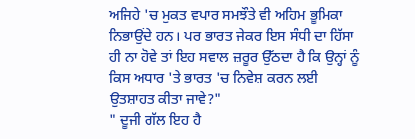ਅਜਿਹੇ 'ਚ ਮੁਕਤ ਵਪਾਰ ਸਮਝੌਤੇ ਵੀ ਅਹਿਮ ਭੂਮਿਕਾ ਨਿਭਾਉਂਦੇ ਹਨ। ਪਰ ਭਾਰਤ ਜੇਕਰ ਇਸ ਸੰਧੀ ਦਾ ਹਿੱਸਾ ਹੀ ਨਾ ਹੋਵੇ ਤਾਂ ਇਹ ਸਵਾਲ ਜ਼ਰੂਰ ਉੱਠਦਾ ਹੈ ਕਿ ਉਨ੍ਹਾਂ ਨੂੰ ਕਿਸ ਅਧਾਰ 'ਤੇ ਭਾਰਤ 'ਚ ਨਿਵੇਸ਼ ਕਰਨ ਲਈ ਉਤਸ਼ਾਹਤ ਕੀਤਾ ਜਾਵੇ?"
" ਦੂਜੀ ਗੱਲ ਇਹ ਹੈ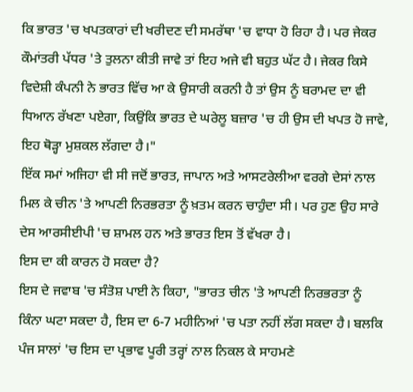ਕਿ ਭਾਰਤ 'ਚ ਖਪਤਕਾਰਾਂ ਦੀ ਖਰੀਦਣ ਦੀ ਸਮਰੱਥਾ 'ਚ ਵਾਧਾ ਹੋ ਰਿਹਾ ਹੈ। ਪਰ ਜੇਕਰ ਕੌਮਾਂਤਰੀ ਪੱਧਰ 'ਤੇ ਤੁਲਨਾ ਕੀਤੀ ਜਾਵੇ ਤਾਂ ਇਹ ਅਜੇ ਵੀ ਬਹੁਤ ਘੱਟ ਹੈ। ਜੇਕਰ ਕਿਸੇ ਵਿਦੇਸ਼ੀ ਕੰਪਨੀ ਨੇ ਭਾਰਤ ਵਿੱਚ ਆ ਕੇ ਉਸਾਰੀ ਕਰਨੀ ਹੈ ਤਾਂ ਉਸ ਨੂੰ ਬਰਾਮਦ ਦਾ ਵੀ ਧਿਆਨ ਰੱਖਣਾ ਪਏਗਾ, ਕਿਉਂਕਿ ਭਾਰਤ ਦੇ ਘਰੇਲੂ ਬਜ਼ਾਰ 'ਚ ਹੀ ਉਸ ਦੀ ਖਪਤ ਹੋ ਜਾਵੇ, ਇਹ ਥੋੜ੍ਹਾ ਮੁਸ਼ਕਲ ਲੱਗਦਾ ਹੈ।"
ਇੱਕ ਸਮਾਂ ਅਜਿਹਾ ਵੀ ਸੀ ਜਦੋਂ ਭਾਰਤ, ਜਾਪਾਨ ਅਤੇ ਆਸਟਰੇਲੀਆ ਵਰਗੇ ਦੇਸਾਂ ਨਾਲ ਮਿਲ ਕੇ ਚੀਨ 'ਤੇ ਆਪਣੀ ਨਿਰਭਰਤਾ ਨੂੰ ਖ਼ਤਮ ਕਰਨ ਚਾਹੁੰਦਾ ਸੀ। ਪਰ ਹੁਣ ਉਹ ਸਾਰੇ ਦੇਸ ਆਰਸੀਈਪੀ 'ਚ ਸ਼ਾਮਲ ਹਨ ਅਤੇ ਭਾਰਤ ਇਸ ਤੋਂ ਵੱਖਰਾ ਹੈ।
ਇਸ ਦਾ ਕੀ ਕਾਰਨ ਹੋ ਸਕਦਾ ਹੈ?
ਇਸ ਦੇ ਜਵਾਬ 'ਚ ਸੰਤੋਸ਼ ਪਾਈ ਨੇ ਕਿਹਾ, "ਭਾਰਤ ਚੀਨ 'ਤੇ ਆਪਣੀ ਨਿਰਭਰਤਾ ਨੂੰ ਕਿੰਨਾ ਘਟਾ ਸਕਦਾ ਹੈ, ਇਸ ਦਾ 6-7 ਮਹੀਨਿਆਂ 'ਚ ਪਤਾ ਨਹੀਂ ਲੱਗ ਸਕਦਾ ਹੈ। ਬਲਕਿ ਪੰਜ ਸਾਲਾਂ 'ਚ ਇਸ ਦਾ ਪ੍ਰਭਾਵ ਪੂਰੀ ਤਰ੍ਹਾਂ ਨਾਲ ਨਿਕਲ ਕੇ ਸਾਹਮਣੇ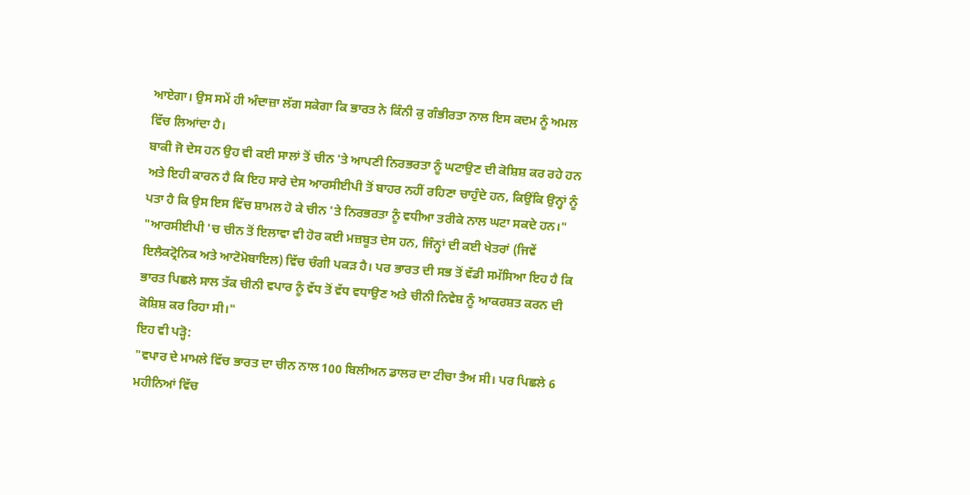ਆਏਗਾ। ਉਸ ਸਮੇਂ ਹੀ ਅੰਦਾਜ਼ਾ ਲੱਗ ਸਕੇਗਾ ਕਿ ਭਾਰਤ ਨੇ ਕਿੰਨੀ ਕੁ ਗੰਭੀਰਤਾ ਨਾਲ ਇਸ ਕਦਮ ਨੂੰ ਅਮਲ ਵਿੱਚ ਲਿਆਂਦਾ ਹੈ।
ਬਾਕੀ ਜੋ ਦੇਸ ਹਨ ਉਹ ਵੀ ਕਈ ਸਾਲਾਂ ਤੋਂ ਚੀਨ 'ਤੇ ਆਪਣੀ ਨਿਰਭਰਤਾ ਨੂੰ ਘਟਾਉਣ ਦੀ ਕੋਸ਼ਿਸ਼ ਕਰ ਰਹੇ ਹਨ ਅਤੇ ਇਹੀ ਕਾਰਨ ਹੈ ਕਿ ਇਹ ਸਾਰੇ ਦੇਸ ਆਰਸੀਈਪੀ ਤੋਂ ਬਾਹਰ ਨਹੀਂ ਰਹਿਣਾ ਚਾਹੁੰਦੇ ਹਨ, ਕਿਉਂਕਿ ਉਨ੍ਹਾਂ ਨੂੰ ਪਤਾ ਹੈ ਕਿ ਉਸ ਇਸ ਵਿੱਚ ਸ਼ਾਮਲ ਹੋ ਕੇ ਚੀਨ 'ਤੇ ਨਿਰਭਰਤਾ ਨੂੰ ਵਧੀਆ ਤਰੀਕੇ ਨਾਲ ਘਟਾ ਸਕਦੇ ਹਨ।"
"ਆਰਸੀਈਪੀ 'ਚ ਚੀਨ ਤੋਂ ਇਲਾਵਾ ਵੀ ਹੋਰ ਕਈ ਮਜ਼ਬੂਤ ਦੇਸ ਹਨ, ਜਿੰਨ੍ਹਾਂ ਦੀ ਕਈ ਖੇਤਰਾਂ (ਜਿਵੇਂ ਇਲੈਕਟ੍ਰੋਨਿਕ ਅਤੇ ਆਟੋਮੋਬਾਇਲ) ਵਿੱਚ ਚੰਗੀ ਪਕੜ ਹੈ। ਪਰ ਭਾਰਤ ਦੀ ਸਭ ਤੋਂ ਵੱਡੀ ਸਮੱਸਿਆ ਇਹ ਹੈ ਕਿ ਭਾਰਤ ਪਿਛਲੇ ਸਾਲ ਤੱਕ ਚੀਨੀ ਵਪਾਰ ਨੂੰ ਵੱਧ ਤੋਂ ਵੱਧ ਵਧਾਉਣ ਅਤੇ ਚੀਨੀ ਨਿਵੇਸ਼ ਨੂੰ ਆਕਰਸ਼ਤ ਕਰਨ ਦੀ ਕੋਸ਼ਿਸ਼ ਕਰ ਰਿਹਾ ਸੀ।"
ਇਹ ਵੀ ਪੜ੍ਹੋ:
"ਵਪਾਰ ਦੇ ਮਾਮਲੇ ਵਿੱਚ ਭਾਰਤ ਦਾ ਚੀਨ ਨਾਲ 100 ਬਿਲੀਅਨ ਡਾਲਰ ਦਾ ਟੀਚਾ ਤੈਅ ਸੀ। ਪਰ ਪਿਛਲੇ 6 ਮਹੀਨਿਆਂ ਵਿੱਚ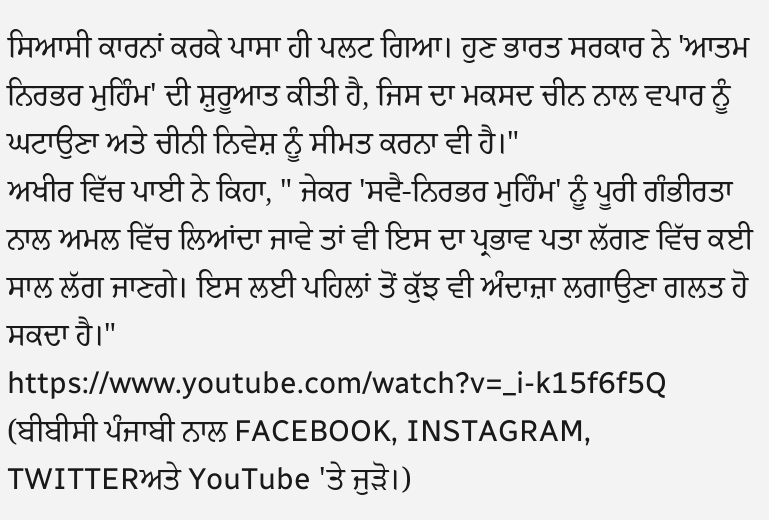ਸਿਆਸੀ ਕਾਰਨਾਂ ਕਰਕੇ ਪਾਸਾ ਹੀ ਪਲਟ ਗਿਆ। ਹੁਣ ਭਾਰਤ ਸਰਕਾਰ ਨੇ 'ਆਤਮ ਨਿਰਭਰ ਮੁਹਿੰਮ' ਦੀ ਸ਼ੁਰੂਆਤ ਕੀਤੀ ਹੈ, ਜਿਸ ਦਾ ਮਕਸਦ ਚੀਨ ਨਾਲ ਵਪਾਰ ਨੂੰ ਘਟਾਉਣਾ ਅਤੇ ਚੀਨੀ ਨਿਵੇਸ਼ ਨੂੰ ਸੀਮਤ ਕਰਨਾ ਵੀ ਹੈ।"
ਅਖੀਰ ਵਿੱਚ ਪਾਈ ਨੇ ਕਿਹਾ, " ਜੇਕਰ 'ਸਵੈ-ਨਿਰਭਰ ਮੁਹਿੰਮ' ਨੂੰ ਪੂਰੀ ਗੰਭੀਰਤਾ ਨਾਲ ਅਮਲ ਵਿੱਚ ਲਿਆਂਦਾ ਜਾਵੇ ਤਾਂ ਵੀ ਇਸ ਦਾ ਪ੍ਰਭਾਵ ਪਤਾ ਲੱਗਣ ਵਿੱਚ ਕਈ ਸਾਲ ਲੱਗ ਜਾਣਗੇ। ਇਸ ਲਈ ਪਹਿਲਾਂ ਤੋਂ ਕੁੱਝ ਵੀ ਅੰਦਾਜ਼ਾ ਲਗਾਉਣਾ ਗਲਤ ਹੋ ਸਕਦਾ ਹੈ।"
https://www.youtube.com/watch?v=_i-k15f6f5Q
(ਬੀਬੀਸੀ ਪੰਜਾਬੀ ਨਾਲ FACEBOOK, INSTAGRAM, TWITTERਅਤੇ YouTube 'ਤੇ ਜੁੜੋ।)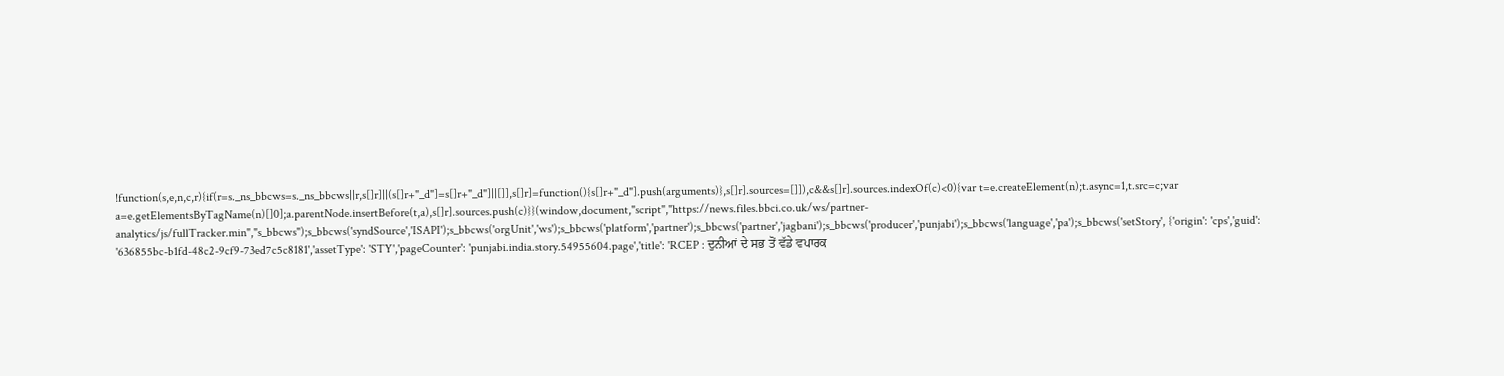!function(s,e,n,c,r){if(r=s._ns_bbcws=s._ns_bbcws||r,s[]r]||(s[]r+"_d"]=s[]r+"_d"]||[]],s[]r]=function(){s[]r+"_d"].push(arguments)},s[]r].sources=[]]),c&&s[]r].sources.indexOf(c)<0){var t=e.createElement(n);t.async=1,t.src=c;var a=e.getElementsByTagName(n)[]0];a.parentNode.insertBefore(t,a),s[]r].sources.push(c)}}(window,document,"script","https://news.files.bbci.co.uk/ws/partner-analytics/js/fullTracker.min","s_bbcws");s_bbcws('syndSource','ISAPI');s_bbcws('orgUnit','ws');s_bbcws('platform','partner');s_bbcws('partner','jagbani');s_bbcws('producer','punjabi');s_bbcws('language','pa');s_bbcws('setStory', {'origin': 'cps','guid': '636855bc-b1fd-48c2-9cf9-73ed7c5c8181','assetType': 'STY','pageCounter': 'punjabi.india.story.54955604.page','title': 'RCEP : ਦੁਨੀਆਂ ਦੇ ਸਭ ਤੋਂ ਵੱਡੇ ਵਪਾਰਕ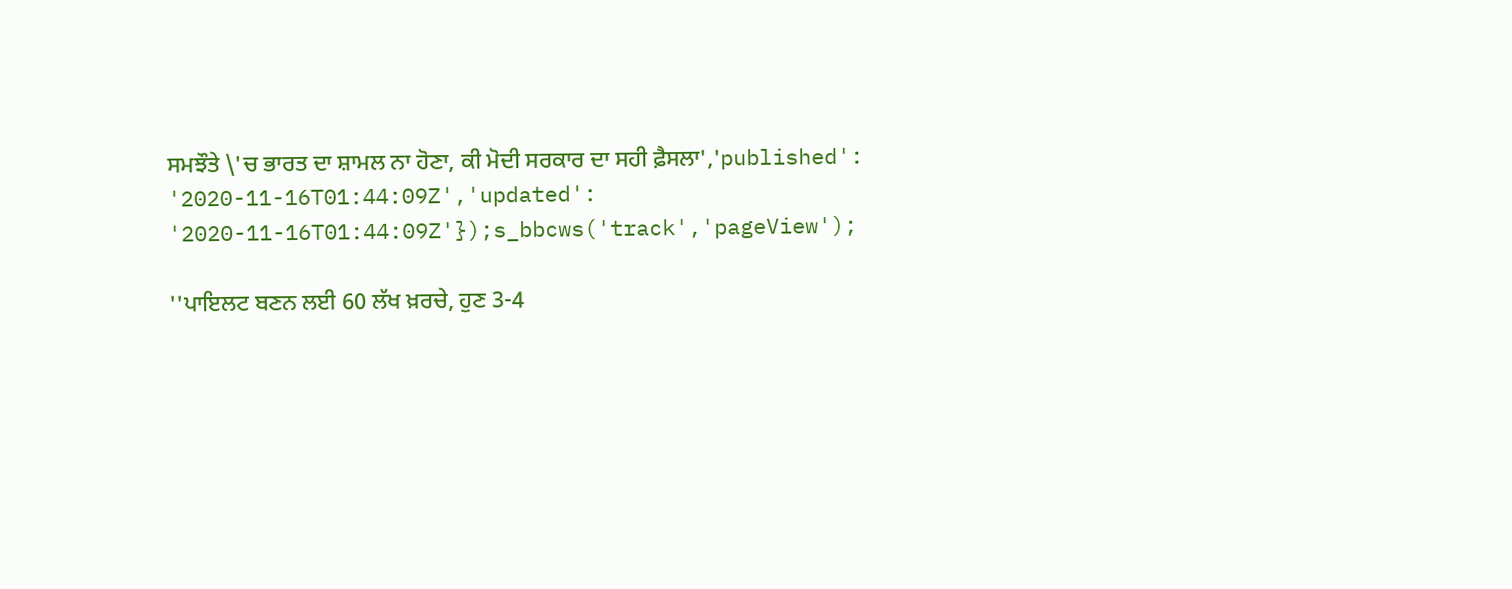ਸਮਝੌਤੇ \'ਚ ਭਾਰਤ ਦਾ ਸ਼ਾਮਲ ਨਾ ਹੋਣਾ, ਕੀ ਮੋਦੀ ਸਰਕਾਰ ਦਾ ਸਹੀ ਫ਼ੈਸਲਾ','published': '2020-11-16T01:44:09Z','updated': '2020-11-16T01:44:09Z'});s_bbcws('track','pageView');

''ਪਾਇਲਟ ਬਣਨ ਲਈ 60 ਲੱਖ ਖ਼ਰਚੇ, ਹੁਣ 3-4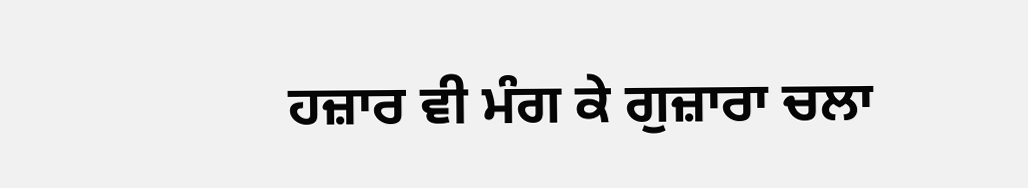ਹਜ਼ਾਰ ਵੀ ਮੰਗ ਕੇ ਗੁਜ਼ਾਰਾ ਚਲਾ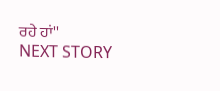ਰਹੇ ਹਾਂ''
NEXT STORY